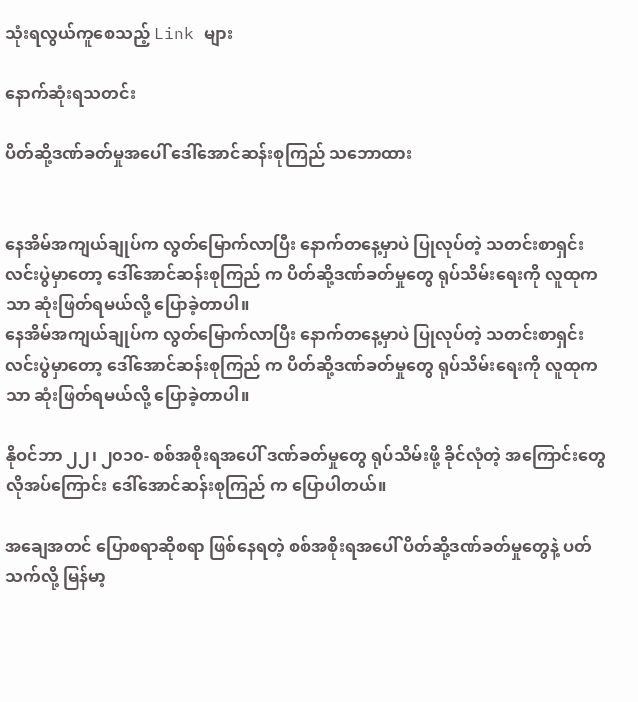သုံးရလွယ်ကူစေသည့် Link များ

နောက်ဆုံးရသတင်း

ပိတ်ဆို့ဒဏ်ခတ်မှုအပေါ် ဒေါ်အောင်ဆန်းစုကြည် သဘောထား


နေအိမ်အကျယ်ချုပ်က လွတ်မြောက်လာပြီး နောက်တနေ့မှာပဲ ပြုလုပ်တဲ့ သတင်းစာရှင်းလင်းပွဲမှာတော့ ဒေါ်အောင်ဆန်းစုကြည် က ပိတ်ဆို့ဒဏ်ခတ်မှုတွေ ရုပ်သိမ်းရေးကို လူထုကသာ ဆုံးဖြတ်ရမယ်လို့ ပြောခဲ့တာပါ။
နေအိမ်အကျယ်ချုပ်က လွတ်မြောက်လာပြီး နောက်တနေ့မှာပဲ ပြုလုပ်တဲ့ သတင်းစာရှင်းလင်းပွဲမှာတော့ ဒေါ်အောင်ဆန်းစုကြည် က ပိတ်ဆို့ဒဏ်ခတ်မှုတွေ ရုပ်သိမ်းရေးကို လူထုကသာ ဆုံးဖြတ်ရမယ်လို့ ပြောခဲ့တာပါ။

နိုဝင်ဘာ ၂၂၊ ၂၀၁၀- စစ်အစိုးရအပေါ် ဒဏ်ခတ်မှုတွေ ရုပ်သိမ်းဖို့ ခိုင်လုံတဲ့ အကြောင်းတွေ လိုအပ်ကြောင်း ဒေါ်အောင်ဆန်းစုကြည် က ပြောပါတယ်။

အချေအတင် ပြောစရာဆိုစရာ ဖြစ်နေရတဲ့ စစ်အစိုးရအပေါ် ပိတ်ဆို့ဒဏ်ခတ်မှုတွေနဲ့ ပတ်သက်လို့ မြန်မာ့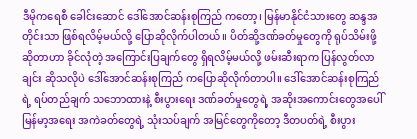ဒီမိုကရေစီ ခေါင်းဆောင် ဒေါ်အောင်ဆန်းစုကြည် ကတော့၊ မြန်မာနိုင်ငံသားတွေ ဆန္ဒအတိုင်းသာ ဖြစ်ရလိမ့်မယ်လို့ ပြောဆိုလိုက်ပါတယ်။ ပိတ်ဆို့ဒဏ်ခတ်မှုတွေကို ရုပ်သိမ်းဖို့ ဆိုတာဟာ ခိုင်လုံတဲ့ အကြောင်းပြချက်တွေ ရှိရလိမ့်မယ်လို့ ဖမ်းဆီးရာက ပြန်လွတ်လာချင်း ဆိုသလိုပဲ ဒေါ်အောင်ဆန်းစုကြည် ကပြောဆိုလိုက်တာပါ။ ဒေါ်အောင်ဆန်းစုကြည် ရဲ့ ရပ်တည်ချက် သဘောထားနဲ့ စီးပွားရေး ဒဏ်ခတ်မှုတွေရဲ့ အဆိုးအကောင်းတွေအပေါ် မြန်မာ့အရေး အကဲခတ်တွေရဲ့ သုံးသပ်ချက် အမြင်တွေကိုတော့ ဒီတပတ်ရဲ့ စီးပွား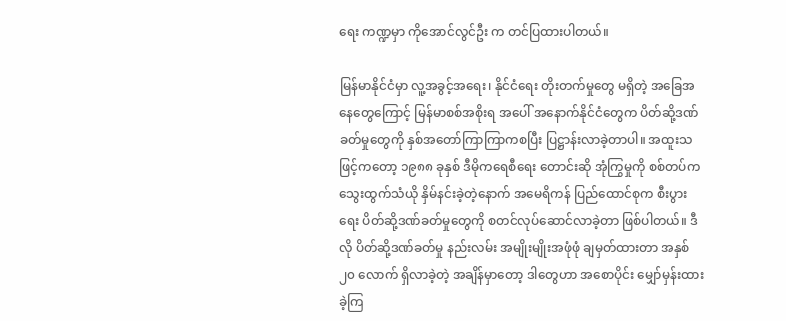ရေး ကဏ္ဍမှာ ကိုအောင်လွင်ဦး က တင်ပြထားပါတယ်။

မြန်မာနိုင်ငံမှာ လူ့အခွင့်အရေး၊ နိုင်ငံရေး တိုးတက်မှုတွေ မရှိတဲ့ အခြေအနေတွေကြောင့် မြန်မာစစ်အစိုးရ အပေါ် အနောက်နိုင်ငံတွေက ပိတ်ဆို့ဒဏ်ခတ်မှုတွေကို နှစ်အတော်ကြာကြာကစပြီး ပြဋ္ဌာန်းလာခဲ့တာပါ။ အထူးသဖြင့်ကတော့ ၁၉၈၈ ခုနှစ် ဒီမိုကရေစီရေး တောင်းဆို အုံကြွမှုကို စစ်တပ်က သွေးထွက်သံယို နှိမ်နင်းခဲ့တဲ့နောက် အမေရိကန် ပြည်ထောင်စုက စီးပွားရေး ပိတ်ဆို့ဒဏ်ခတ်မှုတွေကို စတင်လုပ်ဆောင်လာခဲ့တာ ဖြစ်ပါတယ်။ ဒီလို ပိတ်ဆို့ဒဏ်ခတ်မှု နည်းလမ်း အမျိုးမျိုးအဖုံဖုံ ချမှတ်ထားတာ အနှစ် ၂၀ လောက် ရှိလာခဲ့တဲ့ အချိန်မှာတော့ ဒါတွေဟာ အစောပိုင်း မျှော်မှန်းထားခဲ့ကြ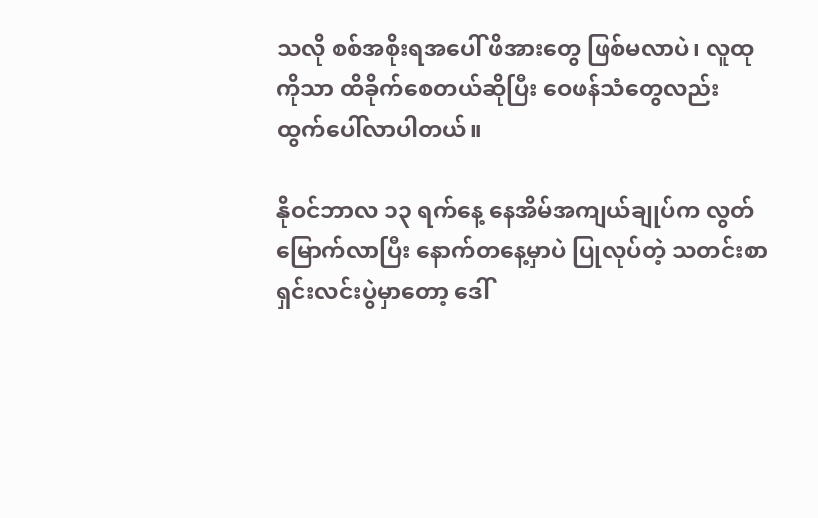သလို စစ်အစိုးရအပေါ် ဖိအားတွေ ဖြစ်မလာပဲ၊ လူထုကိုသာ ထိခိုက်စေတယ်ဆိုပြီး ဝေဖန်သံတွေလည်း ထွက်ပေါ်လာပါတယ်။

နိုဝင်ဘာလ ၁၃ ရက်နေ့ နေအိမ်အကျယ်ချုပ်က လွတ်မြောက်လာပြီး နောက်တနေ့မှာပဲ ပြုလုပ်တဲ့ သတင်းစာရှင်းလင်းပွဲမှာတော့ ဒေါ်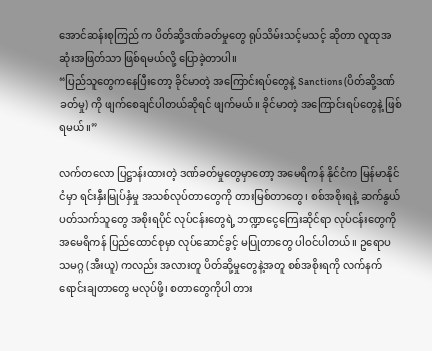အောင်ဆန်းစုကြည် က ပိတ်ဆို့ဒဏ်ခတ်မှုတွေ ရုပ်သိမ်းသင့်မသင့် ဆိုတာ လူထုအဆုံးအဖြတ်သာ ဖြစ်ရမယ်လို့ ပြောခဲ့တာပါ။
“ပြည်သူတွေကနေပြီးတော့ ခိုင်မာတဲ့ အကြောင်းရပ်တွေနဲ့ Sanctions (ပိတ်ဆို့ဒဏ်ခတ်မှု) ကို ဖျက်စေချင်ပါတယ်ဆိုရင် ဖျက်မယ်။ ခိုင်မာတဲ့ အကြောင်းရပ်တွေနဲ့ ဖြစ်ရမယ်။”

လက်တလော ပြဋ္ဌာန်းထားတဲ့ ဒဏ်ခတ်မှုတွေမှာတော့ အမေရိကန် နိုင်ငံက မြန်မာနိုင်ငံမှာ ရင်းနှီးမြုပ်နှံမှု အသစ်လုပ်တာတွေကို တားမြစ်တာတွေ၊ စစ်အစိုးရနဲ့ ဆက်နွယ် ပတ်သက်သူတွေ အစိုးရပိုင် လုပ်ငန်းတွေရဲ့ ဘဏ္ဍာငွေကြေးဆိုင်ရာ လုပ်ငန်းတွေကို အမေရိကန် ပြည်ထောင်စုမှာ လုပ်ဆောင်ခွင့် မပြုတာတွေ ပါဝင်ပါတယ်။ ဥရောပ သမဂ္ဂ (အီးယူ) ကလည်း အလားတူ ပိတ်ဆို့မှုတွေနဲ့အတူ စစ်အစိုးရကို လက်နက်ရောင်းချတာတွေ မလုပ်ဖို့၊ စတာတွေကိုပါ တား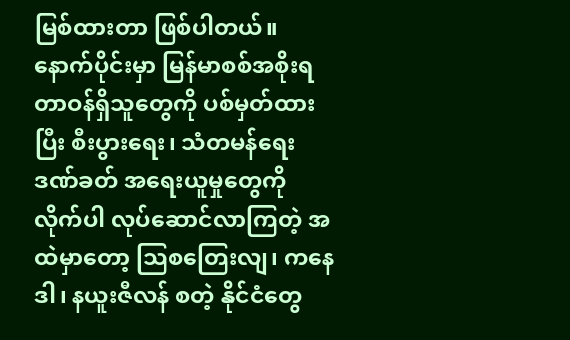မြစ်ထားတာ ဖြစ်ပါတယ်။ နောက်ပိုင်းမှာ မြန်မာစစ်အစိုးရ တာဝန်ရှိသူတွေကို ပစ်မှတ်ထားပြီး စီးပွားရေး၊ သံတမန်ရေး ဒဏ်ခတ် အရေးယူမှုတွေကို လိုက်ပါ လုပ်ဆောင်လာကြတဲ့ အထဲမှာတော့ သြစတြေးလျ၊ ကနေဒါ၊ နယူးဇီလန် စတဲ့ နိုင်ငံတွေ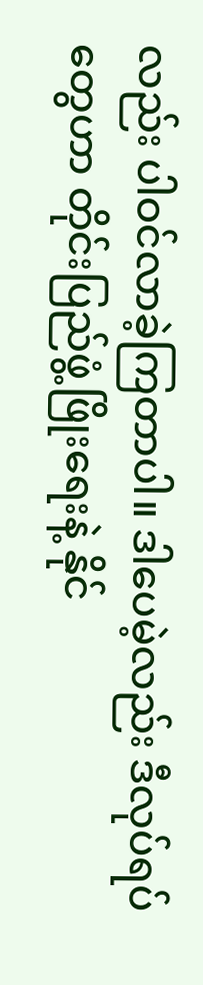လည်း ပါဝင်လာခဲ့ကြတာပါ။ ဒါပေမဲ့လည်း ဒီလုပ်ရပ်တွေဟာ တိုင်းပြည်ဖွံ့ဖြိုးရေးနဲ့ နိုင်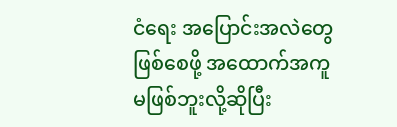ငံရေး အပြောင်းအလဲတွေ ဖြစ်စေဖို့ အထောက်အကူ မဖြစ်ဘူးလို့ဆိုပြီး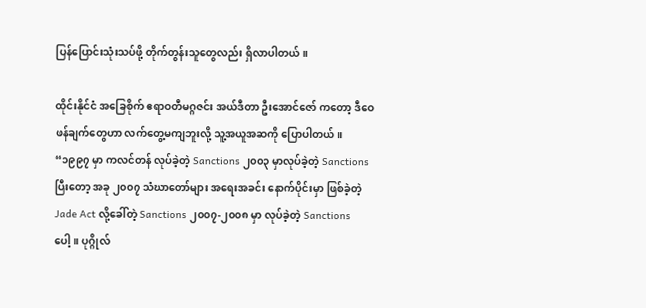ပြန်ပြောင်းသုံးသပ်ဖို့ တိုက်တွန်းသူတွေလည်း ရှိလာပါတယ်။

ထိုင်းနိုင်ငံ အခြေစိုက် ဧရာဝတီမဂ္ဂဇင်း အယ်ဒီတာ ဦးအောင်ဇော် ကတော့ ဒီဝေဖန်ချက်တွေဟာ လက်တွေ့မကျဘူးလို့ သူ့အယူအဆကို ပြောပါတယ်။
“၁၉၉၇ မှာ ကလင်တန် လုပ်ခဲ့တဲ့ Sanctions ၂၀၀၃ မှာလုပ်ခဲ့တဲ့ Sanctions ပြီးတော့ အခု ၂၀၀၇ သံဃာတော်များ အရေးအခင်း နောက်ပိုင်းမှာ ဖြစ်ခဲ့တဲ့ Jade Act လို့ခေါ်တဲ့ Sanctions ၂၀၀၇-၂၀၀၈ မှာ လုပ်ခဲ့တဲ့ Sanctions ပေါ့။ ပုဂ္ဂိုလ်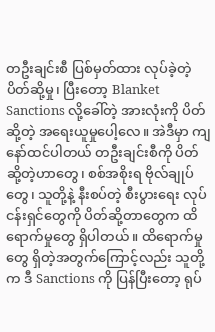တဦးချင်းစီ ပြစ်မှတ်ထား လုပ်ခဲ့တဲ့ ပိတ်ဆို့မှု၊ ပြီးတော့ Blanket Sanctions လို့ခေါ်တဲ့ အားလုံးကို ပိတ်ဆို့တဲ့ အရေးယူမှုပေါ့လေ။ အဲဒီမှာ ကျနော်ထင်ပါတယ် တဦးချင်းစီကို ပိတ်ဆို့တဲ့ဟာတွေ၊ စစ်အစိုးရ ဗိုလ်ချုပ်တွေ၊ သူတို့နဲ့ နီးစပ်တဲ့ စီးပွားရေး လုပ်ငန်းရှင်တွေကို ပိတ်ဆို့တာတွေက ထိရောက်မှုတွေ ရှိပါတယ်။ ထိရောက်မှုတွေ ရှိတဲ့အတွက်ကြောင့်လည်း သူတို့က ဒီ Sanctions ကို ပြန်ပြီးတော့ ရုပ်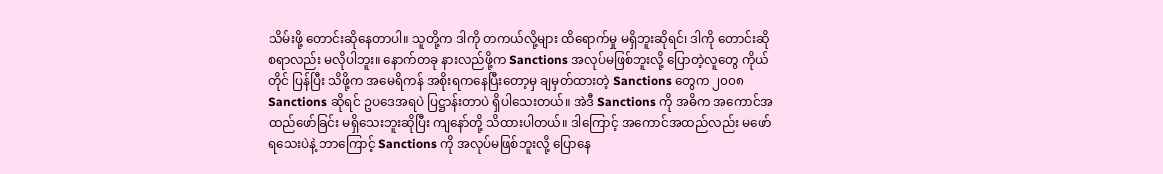သိမ်းဖို့ တောင်းဆိုနေတာပါ။ သူတို့က ဒါကို တကယ်လို့များ ထိရောက်မှု မရှိဘူးဆိုရင်၊ ဒါကို တောင်းဆိုစရာလည်း မလိုပါဘူး။ နောက်တခု နားလည်ဖို့က Sanctions အလုပ်မဖြစ်ဘူးလို့ ပြောတဲ့လူတွေ ကိုယ်တိုင် ပြန်ပြီး သိဖို့က အမေရိကန် အစိုးရကနေပြီးတော့မှ ချမှတ်ထားတဲ့ Sanctions တွေက ၂၀၀၈ Sanctions ဆိုရင် ဥပဒေအရပဲ ပြဋ္ဌာန်းတာပဲ ရှိပါသေးတယ်။ အဲဒီ Sanctions ကို အဓိက အကောင်အထည်ဖော်ခြင်း မရှိသေးဘူးဆိုပြီး ကျနော်တို့ သိထားပါတယ်။ ဒါကြောင့် အကောင်အထည်လည်း မဖော်ရသေးပဲနဲ့ ဘာကြောင့် Sanctions ကို အလုပ်မဖြစ်ဘူးလို့ ပြောနေ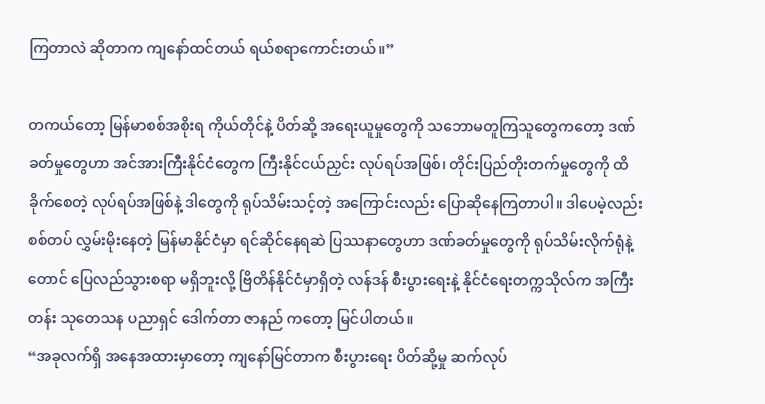ကြတာလဲ ဆိုတာက ကျနော်ထင်တယ် ရယ်စရာကောင်းတယ်။”

တကယ်တော့ မြန်မာစစ်အစိုးရ ကိုယ်တိုင်နဲ့ ပိတ်ဆို့ အရေးယူမှုတွေကို သဘောမတူကြသူတွေကတော့ ဒဏ်ခတ်မှုတွေဟာ အင်အားကြီးနိုင်ငံတွေက ကြီးနိုင်ငယ်ညှင်း လုပ်ရပ်အဖြစ်၊ တိုင်းပြည်တိုးတက်မှုတွေကို ထိခိုက်စေတဲ့ လုပ်ရပ်အဖြစ်နဲ့ ဒါတွေကို ရုပ်သိမ်းသင့်တဲ့ အကြောင်းလည်း ပြောဆိုနေကြတာပါ။ ဒါပေမဲ့လည်း စစ်တပ် လွှမ်းမိုးနေတဲ့ မြန်မာနိုင်ငံမှာ ရင်ဆိုင်နေရဆဲ ပြဿနာတွေဟာ ဒဏ်ခတ်မှုတွေကို ရုပ်သိမ်းလိုက်ရုံနဲ့တောင် ပြေလည်သွားစရာ မရှိဘူးလို့ ဗြိတိန်နိုင်ငံမှာရှိတဲ့ လန်ဒန် စီးပွားရေးနဲ့ နိုင်ငံရေးတက္ကသိုလ်က အကြီးတန်း သုတေသန ပညာရှင် ဒေါက်တာ ဇာနည် ကတော့ မြင်ပါတယ်။
“အခုလက်ရှိ အနေအထားမှာတော့ ကျနော်မြင်တာက စီးပွားရေး ပိတ်ဆို့မှု ဆက်လုပ်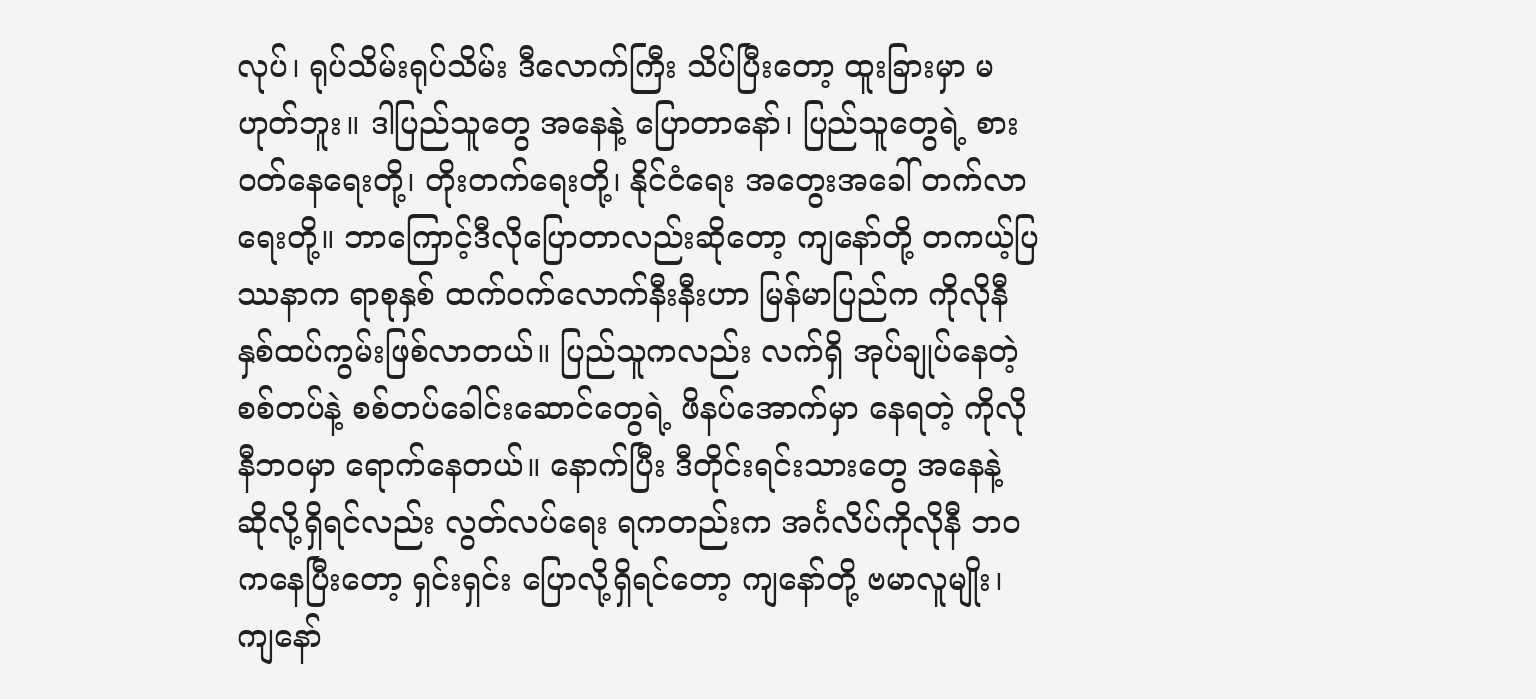လုပ်၊ ရုပ်သိမ်းရုပ်သိမ်း ဒီလောက်ကြီး သိပ်ပြီးတော့ ထူးခြားမှာ မဟုတ်ဘူး။ ဒါပြည်သူတွေ အနေနဲ့ ပြောတာနော်၊ ပြည်သူတွေရဲ့ စားဝတ်နေရေးတို့၊ တိုးတက်ရေးတို့၊ နိုင်ငံရေး အတွေးအခေါ် တက်လာရေးတို့။ ဘာကြောင့်ဒီလိုပြောတာလည်းဆိုတော့ ကျနော်တို့ တကယ့်ပြဿနာက ရာစုနှစ် ထက်ဝက်လောက်နီးနီးဟာ မြန်မာပြည်က ကိုလိုနီ နှစ်ထပ်ကွမ်းဖြစ်လာတယ်။ ပြည်သူကလည်း လက်ရှိ အုပ်ချုပ်နေတဲ့ စစ်တပ်နဲ့ စစ်တပ်ခေါင်းဆောင်တွေရဲ့ ဖိနပ်အောက်မှာ နေရတဲ့ ကိုလိုနီဘဝမှာ ရောက်နေတယ်။ နောက်ပြီး ဒီတိုင်းရင်းသားတွေ အနေနဲ့ ဆိုလို့ရှိရင်လည်း လွတ်လပ်ရေး ရကတည်းက အင်္ဂလိပ်ကိုလိုနီ ဘဝကနေပြီးတော့ ရှင်းရှင်း ပြောလို့ရှိရင်တော့ ကျနော်တို့ ဗမာလူမျိုး၊ ကျနော်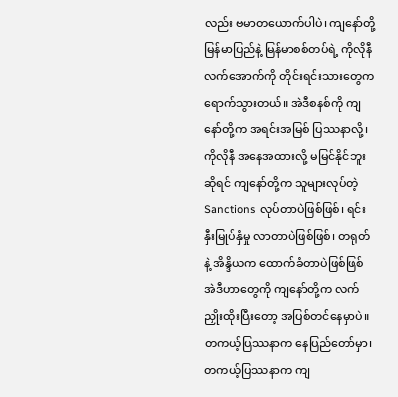လည်း ဗမာတယောက်ပါပဲ၊ ကျနော်တို့ မြန်မာပြည်နဲ့ မြန်မာစစ်တပ်ရဲ့ ကိုလိုနီလက်အောက်ကို တိုင်းရင်းသားတွေက ရောက်သွားတယ်။ အဲဒီစနစ်ကို ကျနော်တို့က အရင်းအမြစ် ပြဿနာလို့၊ ကိုလိုနီ အနေအထားလို့ မမြင်နိုင်ဘူးဆိုရင် ကျနော်တို့က သူများလုပ်တဲ့ Sanctions လုပ်တာပဲဖြစ်ဖြစ်၊ ရင်းနှီးမြုပ်နှံမှု လာတာပဲဖြစ်ဖြစ်၊ တရုတ်နဲ့ အိန္ဒိယက ထောက်ခံတာပဲဖြစ်ဖြစ် အဲဒီဟာတွေကို ကျနော်တို့က လက်ညှိုးထိုးပြီးတော့ အပြစ်တင်နေမှာပဲ။ တကယ့်ပြဿနာက နေပြည်တော်မှာ၊ တကယ့်ပြဿနာက ကျ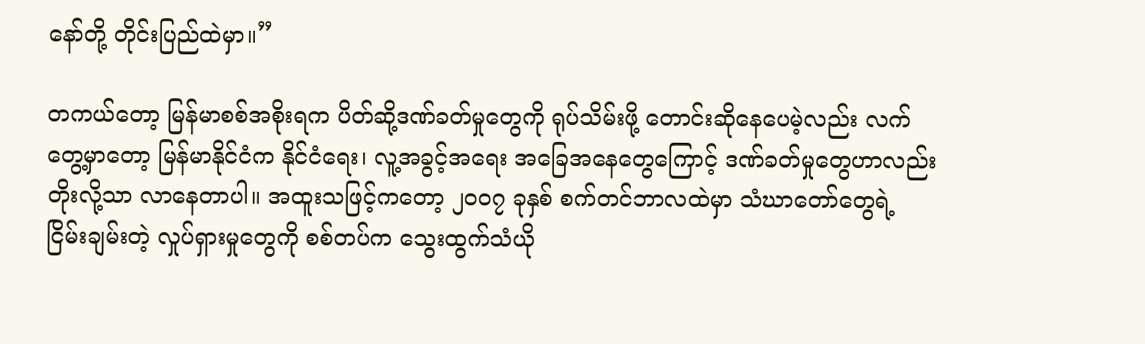နော်တို့ တိုင်းပြည်ထဲမှာ။”

တကယ်တော့ မြန်မာစစ်အစိုးရက ပိတ်ဆို့ဒဏ်ခတ်မှုတွေကို ရုပ်သိမ်းဖို့ တောင်းဆိုနေပေမဲ့လည်း လက်တွေ့မှာတော့ မြန်မာနိုင်ငံက နိုင်ငံရေး၊ လူ့အခွင့်အရေး အခြေအနေတွေကြောင့် ဒဏ်ခတ်မှုတွေဟာလည်း တိုးလို့သာ လာနေတာပါ။ အထူးသဖြင့်ကတော့ ၂၀၀၇ ခုနှစ် စက်တင်ဘာလထဲမှာ သံဃာတော်တွေရဲ့ ငြိမ်းချမ်းတဲ့ လှုပ်ရှားမှုတွေကို စစ်တပ်က သွေးထွက်သံယို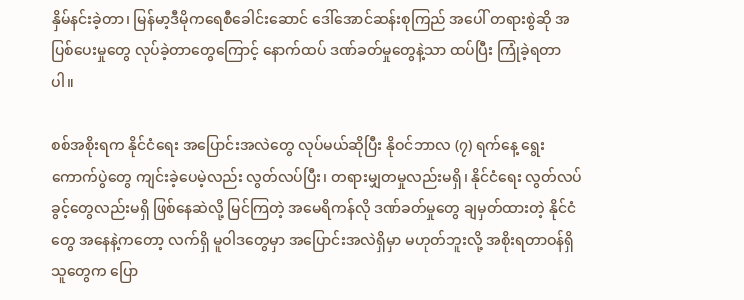နှိမ်နင်းခဲ့တာ၊ မြန်မာ့ဒီမိုကရေစီခေါင်းဆောင် ဒေါ်အောင်ဆန်းစုကြည် အပေါ် တရားစွဲဆို အပြစ်ပေးမှုတွေ လုပ်ခဲ့တာတွေကြောင့် နောက်ထပ် ဒဏ်ခတ်မှုတွေနဲ့သာ ထပ်ပြီး ကြုံခဲ့ရတာပါ။

စစ်အစိုးရက နိုင်ငံရေး အပြောင်းအလဲတွေ လုပ်မယ်ဆိုပြီး နိုဝင်ဘာလ (၇) ရက်နေ့ ရွေးကောက်ပွဲတွေ ကျင်းခဲ့ပေမဲ့လည်း လွတ်လပ်ပြီး၊ တရားမျှတမှုလည်းမရှိ၊ နိုင်ငံရေး လွတ်လပ်ခွင့်တွေလည်းမရှိ ဖြစ်နေဆဲလို့ မြင်ကြတဲ့ အမေရိကန်လို ဒဏ်ခတ်မှုတွေ ချမှတ်ထားတဲ့ နိုင်ငံတွေ အနေနဲ့ကတော့ လက်ရှိ မူဝါဒတွေမှာ အပြောင်းအလဲရှိမှာ မဟုတ်ဘူးလို့ အစိုးရတာဝန်ရှိသူတွေက ပြော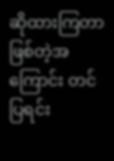ဆိုထားကြတာ ဖြစ်တဲ့အကြောင်း တင်ပြရင်း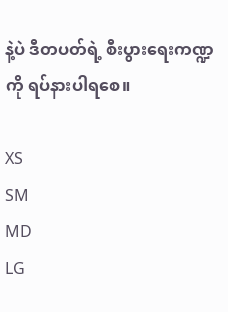နဲ့ပဲ ဒီတပတ်ရဲ့ စီးပွားရေးကဏ္ဍကို ရပ်နားပါရစေ။

XS
SM
MD
LG